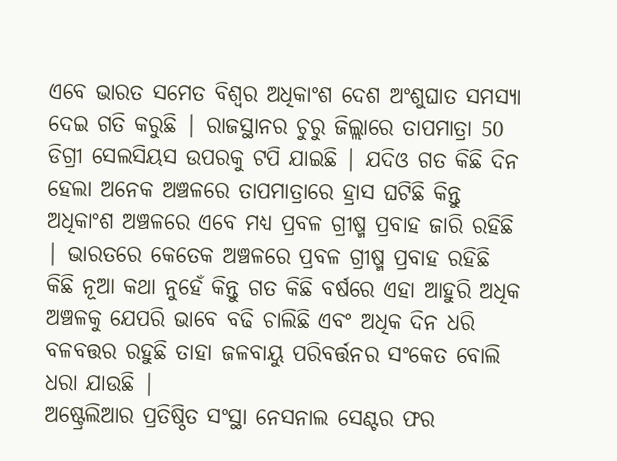ଏବେ ଭାରତ ସମେତ ବିଶ୍ବର ଅଧିକାଂଶ ଦେଶ ଅଂଶୁଘାତ ସମସ୍ୟା ଦେଇ ଗତି କରୁଛି | ରାଜସ୍ଥାନର ଚୁରୁ ଜିଲ୍ଲାରେ ତାପମାତ୍ରା 50 ଡିଗ୍ରୀ ସେଲସିୟସ ଉପରକୁ ଟପି ଯାଇଛି | ଯଦିଓ ଗତ କିଛି ଦିନ ହେଲା ଅନେକ ଅଞ୍ଚଳରେ ତାପମାତ୍ରାରେ ହ୍ରାସ ଘଟିଛି କିନ୍ତୁ ଅଧିକାଂଶ ଅଞ୍ଚଳରେ ଏବେ ମଧ୍ୟ ପ୍ରବଳ ଗ୍ରୀଷ୍ମ ପ୍ରବାହ ଜାରି ରହିଛି | ଭାରତରେ କେତେକ ଅଞ୍ଚଳରେ ପ୍ରବଳ ଗ୍ରୀଷ୍ମ ପ୍ରବାହ ରହିଛି କିଛି ନୂଆ କଥା ନୁହେଁ କିନ୍ତୁ ଗତ କିଛି ବର୍ଷରେ ଏହା ଆହୁରି ଅଧିକ ଅଞ୍ଚଳକୁ ଯେପରି ଭାବେ ବଢି ଚାଲିଛି ଏବଂ ଅଧିକ ଦିନ ଧରି ବଳବତ୍ତର ରହୁଛି ତାହା ଜଳବାୟୁ ପରିବର୍ତ୍ତନର ସଂକେତ ବୋଲି ଧରା ଯାଉଛି |
ଅଷ୍ଟ୍ରେଲିଆର ପ୍ରତିଷ୍ଠିତ ସଂସ୍ଥା ନେସନାଲ ସେଣ୍ଟର ଫର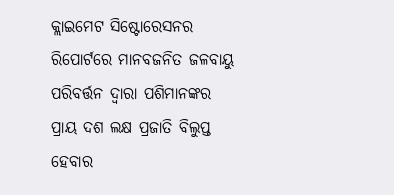କ୍ଲାଇମେଟ ସିଷ୍ଟୋରେସନର ରିପୋର୍ଟରେ ମାନବଜନିତ ଜଳବାୟୁ ପରିବର୍ତ୍ତନ ଦ୍ବାରା ପଶିମାନଙ୍କର ପ୍ରାୟ ଦଶ ଲକ୍ଷ ପ୍ରଜାତି ବିଲୁପ୍ତ ହେବାର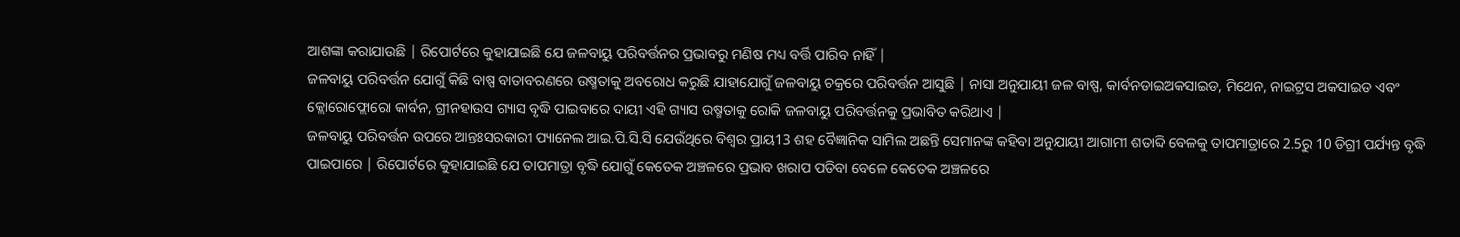ଆଶଙ୍କା କରାଯାଉଛି | ରିପୋର୍ଟରେ କୁହାଯାଇଛି ଯେ ଜଳବାୟୁ ପରିବର୍ତ୍ତନର ପ୍ରଭାବରୁ ମଣିଷ ମଧ୍ୟ ବର୍ତ୍ତି ପାରିବ ନାହିଁ |
ଜଳବାୟୁ ପରିବର୍ତ୍ତନ ଯୋଗୁଁ କିଛି ବାଷ୍ପ ବାତାବରଣରେ ଉଷ୍ମତାକୁ ଅବରୋଧ କରୁଛି ଯାହାଯୋଗୁଁ ଜଳବାୟୁ ଚକ୍ରରେ ପରିବର୍ତ୍ତନ ଆସୁଛି | ନାସା ଅନୁଯାୟୀ ଜଳ ବାଷ୍ପ, କାର୍ବନଡାଇଅକସାଇଡ, ମିଥେନ, ନାଇଟ୍ରସ ଅକସାଇଡ ଏବଂ କ୍ଲୋରୋଫ୍ଲୋରୋ କାର୍ବନ, ଗ୍ରୀନହାଉସ ଗ୍ୟାସ ବୃଦ୍ଧି ପାଇବାରେ ଦାୟୀ ଏହି ଗ୍ୟାସ ଉଷ୍ମତାକୁ ରୋକି ଜଳବାୟୁ ପରିବର୍ତ୍ତନକୁ ପ୍ରଭାବିତ କରିଥାଏ |
ଜଳବାୟୁ ପରିବର୍ତ୍ତନ ଉପରେ ଆନ୍ତଃସରକାରୀ ପ୍ୟାନେଲ ଆଇ.ପି.ସି.ସି ଯେଉଁଥିରେ ବିଶ୍ବର ପ୍ରାୟ13 ଶହ ବୈଜ୍ଞାନିକ ସାମିଲ ଅଛନ୍ତି ସେମାନଙ୍କ କହିବା ଅନୁଯାୟୀ ଆଗାମୀ ଶତାବ୍ଦି ବେଳକୁ ତାପମାତ୍ରାରେ 2.5ରୁ 10 ଡିଗ୍ରୀ ପର୍ଯ୍ୟନ୍ତ ବୃଦ୍ଧି ପାଇପାରେ | ରିପୋର୍ଟରେ କୁହାଯାଇଛି ଯେ ତାପମାତ୍ରା ବୃଦ୍ଧି ଯୋଗୁଁ କେତେକ ଅଞ୍ଚଳରେ ପ୍ରଭାବ ଖରାପ ପଡିବା ବେଳେ କେତେକ ଅଞ୍ଚଳରେ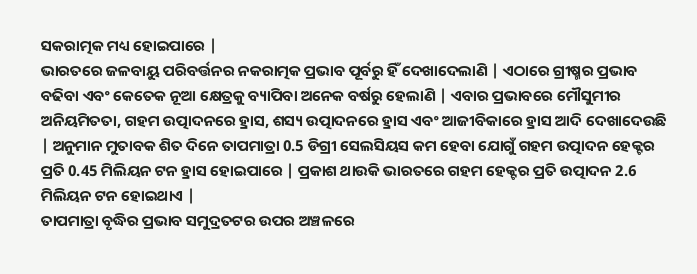ସକରାତ୍ମକ ମଧ୍ୟ ହୋଇପାରେ |
ଭାରତରେ ଜଳବାୟୁ ପରିବର୍ତ୍ତନର ନକରାତ୍ମକ ପ୍ରଭାବ ପୂର୍ବରୁ ହିଁ ଦେଖାଦେଲାଣି | ଏଠାରେ ଗ୍ରୀଷ୍ମର ପ୍ରଭାବ ବଢିବା ଏବଂ କେତେକ ନୂଆ କ୍ଷେତ୍ରକୁ ବ୍ୟାପିବା ଅନେକ ବର୍ଷରୁ ହେଲାଣି | ଏବାର ପ୍ରଭାବରେ ମୌସୁମୀର ଅନିୟମିତତା, ଗହମ ଉତ୍ପାଦନରେ ହ୍ରାସ, ଶସ୍ୟ ଉତ୍ପାଦନରେ ହ୍ରାସ ଏବଂ ଆଜୀବିକାରେ ହ୍ରାସ ଆଦି ଦେଖାଦେଉଛି | ଅନୁମାନ ମୁତାବକ ଶିତ ଦିନେ ତାପମାତ୍ରା 0.5 ଡିଗ୍ରୀ ସେଲସିୟସ କମ ହେବା ଯୋଗୁଁ ଗହମ ଉତ୍ପାଦନ ହେକ୍ଟର ପ୍ରତି 0.45 ମିଲିୟନ ଟନ ହ୍ରାସ ହୋଇପାରେ | ପ୍ରକାଶ ଥାଉକି ଭାରତରେ ଗହମ ହେକ୍ଟର ପ୍ରତି ଉତ୍ପାଦନ 2.6 ମିଲିୟନ ଟନ ହୋଇଥାଏ |
ତାପମାତ୍ରା ବୃଦ୍ଧିର ପ୍ରଭାବ ସମୁଦ୍ରତଟର ଉପର ଅଞ୍ଚଳରେ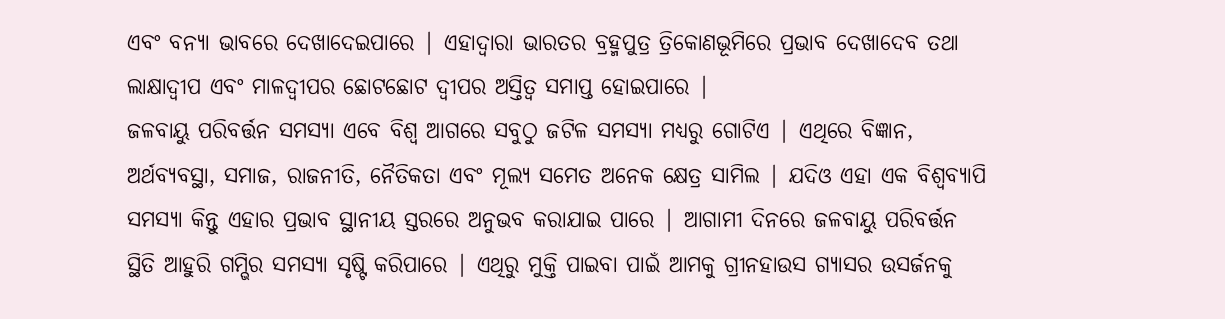ଏବଂ ବନ୍ୟା ଭାବରେ ଦେଖାଦେଇପାରେ | ଏହାଦ୍ବାରା ଭାରତର ବ୍ରହ୍ମପୁତ୍ର ତ୍ରିକୋଣଭୂମିରେ ପ୍ରଭାବ ଦେଖାଦେବ ତଥା ଲାକ୍ଷାଦ୍ବୀପ ଏବଂ ମାଳଦ୍ବୀପର ଛୋଟଛୋଟ ଦ୍ବୀପର ଅସ୍ତିତ୍ବ ସମାପ୍ତ ହୋଇପାରେ |
ଜଳବାୟୁ ପରିବର୍ତ୍ତନ ସମସ୍ୟା ଏବେ ବିଶ୍ବ ଆଗରେ ସବୁଠୁ ଜଟିଳ ସମସ୍ୟା ମଧ୍ୟରୁ ଗୋଟିଏ | ଏଥିରେ ବିଜ୍ଞାନ, ଅର୍ଥବ୍ୟବସ୍ଥା, ସମାଜ, ରାଜନୀତି, ନୈତିକତା ଏବଂ ମୂଲ୍ୟ ସମେତ ଅନେକ କ୍ଷେତ୍ର ସାମିଲ | ଯଦିଓ ଏହା ଏକ ବିଶ୍ବବ୍ୟାପି ସମସ୍ୟା କିନ୍ତୁ ଏହାର ପ୍ରଭାବ ସ୍ଥାନୀୟ ସ୍ତରରେ ଅନୁଭବ କରାଯାଇ ପାରେ | ଆଗାମୀ ଦିନରେ ଜଳବାୟୁ ପରିବର୍ତ୍ତନ ସ୍ଥିତି ଆହୁରି ଗମ୍ଭିର ସମସ୍ୟା ସୃଷ୍ଟି କରିପାରେ | ଏଥିରୁ ମୁକ୍ତି ପାଇବା ପାଇଁ ଆମକୁ ଗ୍ରୀନହାଉସ ଗ୍ୟାସର ଉସର୍ଜନକୁ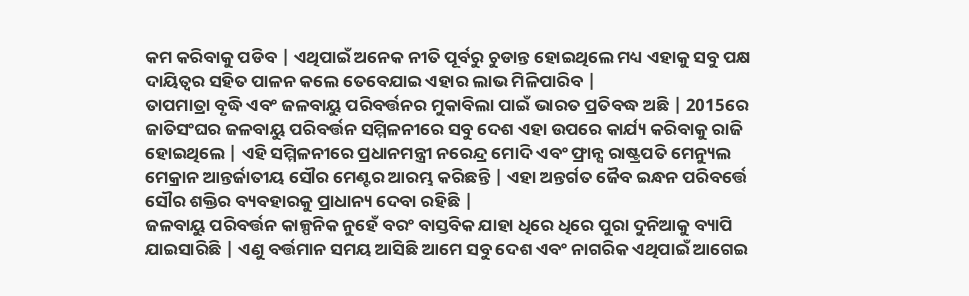କମ କରିବାକୁ ପଡିବ | ଏଥିପାଇଁ ଅନେକ ନୀତି ପୂର୍ବରୁ ଚୁଡାନ୍ତ ହୋଇଥିଲେ ମଧ୍ୟ ଏହାକୁ ସବୁ ପକ୍ଷ ଦାୟିତ୍ବର ସହିତ ପାଳନ କଲେ ତେବେଯାଇ ଏହାର ଲାଭ ମିଳିପାରିବ |
ତାପମାତ୍ରା ବୃଦ୍ଧି ଏବଂ ଜଳବାୟୁ ପରିବର୍ତ୍ତନର ମୁକାବିଲା ପାଇଁ ଭାରତ ପ୍ରତିବଦ୍ଧ ଅଛି | 2015ରେ ଜାତିସଂଘର ଜଳବାୟୁ ପରିବର୍ତ୍ତନ ସମ୍ମିଳନୀରେ ସବୁ ଦେଶ ଏହା ଉପରେ କାର୍ଯ୍ୟ କରିବାକୁ ରାଜି ହୋଇଥିଲେ | ଏହି ସମ୍ମିଳନୀରେ ପ୍ରଧାନମନ୍ତ୍ରୀ ନରେନ୍ଦ୍ର ମୋଦି ଏବଂ ଫ୍ରାନ୍ସ ରାଷ୍ଟ୍ରପତି ମେନ୍ୟୁଲ ମେକ୍ରାନ ଆନ୍ତର୍ଜାତୀୟ ସୌର ମେଣ୍ଟର ଆରମ୍ଭ କରିଛନ୍ତି | ଏହା ଅନ୍ତର୍ଗତ ଜୈବ ଇନ୍ଧନ ପରିବର୍ତ୍ତେ ସୌର ଶକ୍ତିର ବ୍ୟବହାରକୁ ପ୍ରାଧାନ୍ୟ ଦେବା ରହିଛି |
ଜଳବାୟୁ ପରିବର୍ତ୍ତନ କାଳ୍ପନିକ ନୁହେଁ ବରଂ ବାସ୍ତବିକ ଯାହା ଧିରେ ଧିରେ ପୁରା ଦୁନିଆକୁ ବ୍ୟାପି ଯାଇସାରିଛି | ଏଣୁ ବର୍ତ୍ତମାନ ସମୟ ଆସିଛି ଆମେ ସବୁ ଦେଶ ଏବଂ ନାଗରିକ ଏଥିପାଇଁ ଆଗେଇ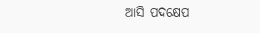ଆସି ପଦକ୍ଷେପ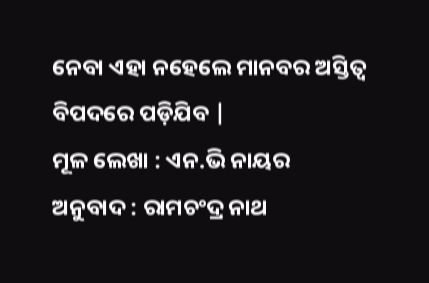ନେବା ଏହା ନହେଲେ ମାନବର ଅସ୍ତିତ୍ବ ବିପଦରେ ପଡ଼ିଯିବ |
ମୂଳ ଲେଖା : ଏନ.ଭି ନାୟର
ଅନୁବାଦ : ରାମଚଂଦ୍ର ନାଥ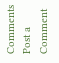Comments
Post a Comment